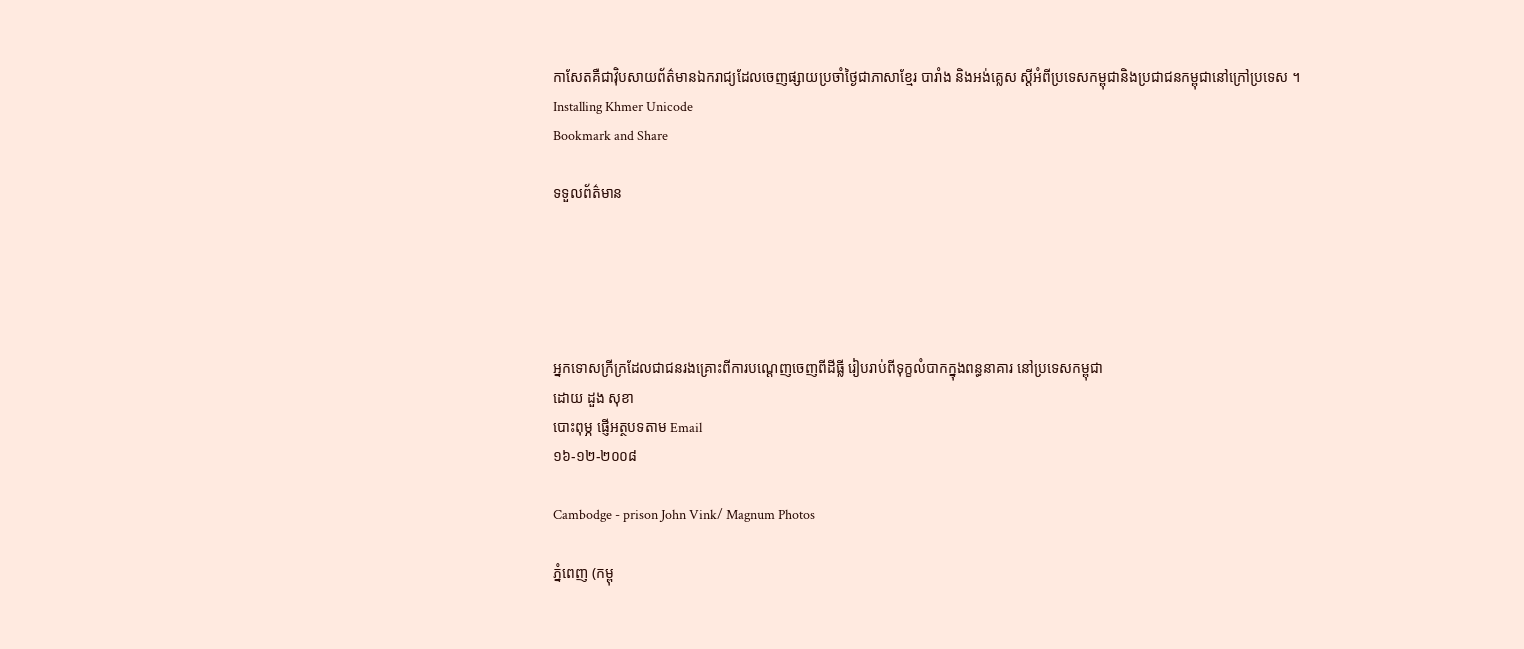កាសែតគឺជាវ៉ិបសាយព័ត៌មានឯករាជ្យដែលចេញផ្សាយប្រចាំថ្ងៃជាភាសាខ្មែរ បារាំង និងអង់គ្លេស ស្តីអំពីប្រទេសកម្ពុជានិងប្រជាជនកម្ពុជានៅក្រៅប្រទេស ។
Installing Khmer Unicode
Bookmark and Share

ទទួលព័ត៌មាន





អ្នកទោសក្រីក្រដែលជាជនរងគ្រោះពីការបណ្តេញចេញពីដីធ្លី រៀបរាប់ពីទុក្ខលំបាកក្នុងពន្ធនាគារ នៅប្រទេសកម្ពុជា
ដោយ ដួង សុខា
បោះពុម្ភ ផ្ញើអត្ថបទតាម Email
១៦-១២-២០០៨

Cambodge - prison John Vink/ Magnum Photos

ភ្នំពេញ (កម្ពុ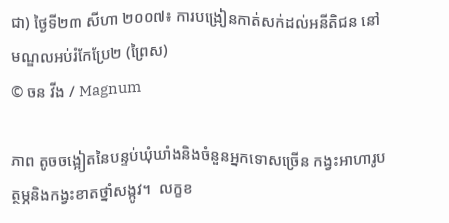ជា) ថ្ងៃទី២៣ សីហា ២០០៧៖ ការបង្រៀនកាត់សក់ដល់អនីតិជន នៅមណ្ឌលអប់រំកែប្រែ២ (ព្រៃស)
© ចន វីង / Magnum

ភាព តូចចង្អៀតនៃបន្ទប់ឃុំឃាំងនិងចំនួនអ្នកទោសច្រើន កង្វះអាហារូបត្ថម្ភនិងកង្វះខាតថ្នាំសង្កូវ។  លក្ខខ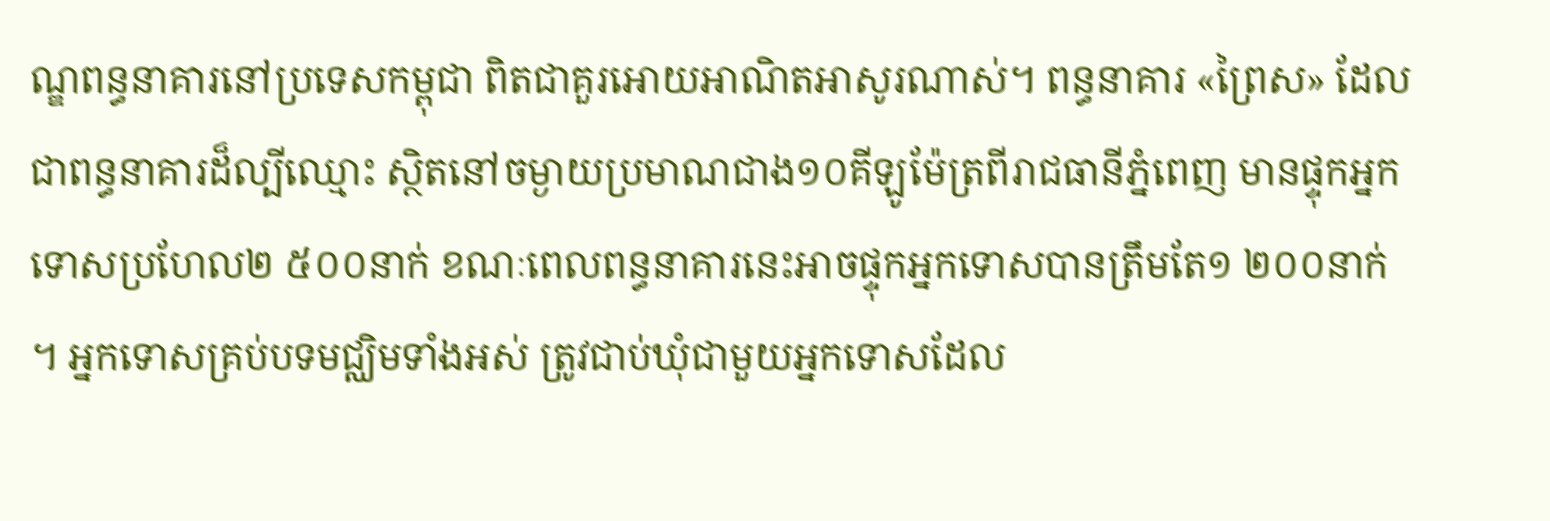ណ្ឌពន្ធនាគារនៅប្រទេសកម្ពុជា ពិតជាគួរអោយអាណិតអាសូរណាស់។ ពន្ធនាគារ «ព្រៃស» ដែលជាពន្ធនាគារដ៏ល្បីឈ្មោះ ស្ថិតនៅចម្ងាយប្រមាណជាង១០គីឡូម៉ែត្រពីរាជធានីភ្នំពេញ មានផ្ទុកអ្នកទោសប្រហែល២ ៥០០នាក់ ខណៈពេលពន្ធនាគារនេះអាចផ្ទុកអ្នកទោសបានត្រឹមតែ១ ២០០នាក់។ អ្នកទោសគ្រប់បទមជ្ឈិមទាំងអស់ ត្រូវជាប់ឃុំជាមួយអ្នកទោសដែល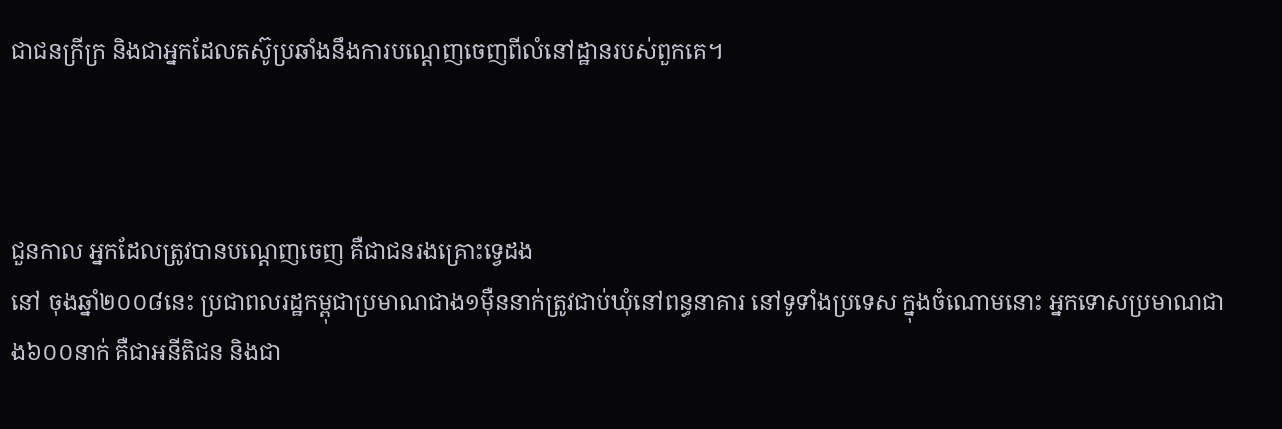ជាជនក្រីក្រ និងជាអ្នកដែលតស៊ូប្រឆាំងនឹងការបណ្តេញចេញពីលំនៅដ្ឋានរបស់ពួកគេ។



ជួនកាល អ្នកដែលត្រូវបានបណ្តេញចេញ គឺជាជនរងគ្រោះទ្វេដង
នៅ ចុងឆ្នាំ២០០៨នេះ ប្រជាពលរដ្ឋកម្ពុជាប្រមាណជាង១ម៉ឺននាក់ត្រូវជាប់ឃុំនៅពន្ធនាគារ នៅទូទាំងប្រទេស ក្នុងចំណោមនោះ អ្នកទោសប្រមាណជាង៦០០នាក់ គឺជាអនីតិជន និងជា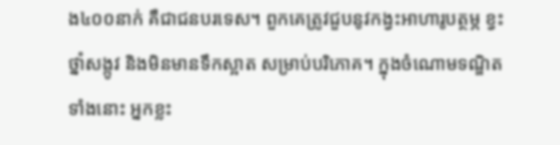ង៤០០នាក់ គឺជាជនបរទេស។ ពួកគេត្រូវជួបនូវកង្វះអាហារូបត្ថម្ភ ខ្វះថ្នាំសង្កូវ និងមិនមានទឹកស្អាត សម្រាប់បរិភោគ។ ក្នុងចំណោមទណ្ឌិតទាំងនោះ អ្នកខ្លះ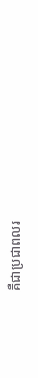គឺជាប្រជាពលរ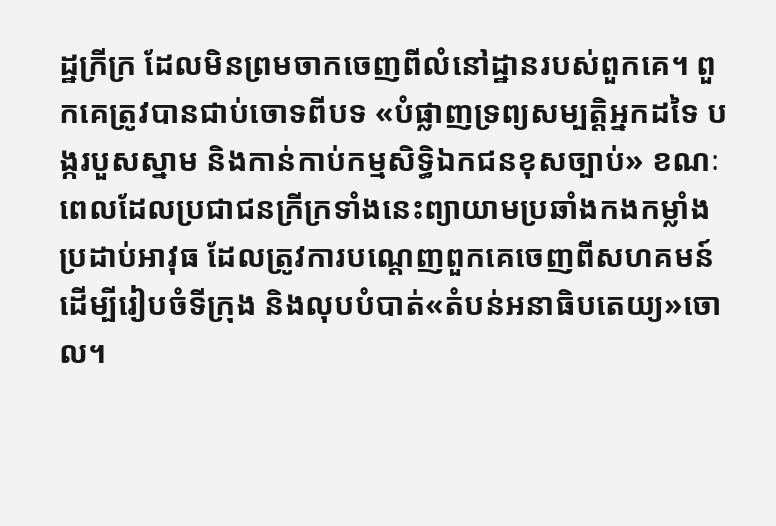ដ្ឋក្រីក្រ ដែលមិនព្រមចាកចេញពីលំនៅដ្ឋានរបស់ពួកគេ។ ពួកគេត្រូវបានជាប់ចោទពីបទ «បំផ្លាញទ្រព្យសម្បត្តិអ្នកដទៃ បង្ករបួសស្នាម និងកាន់កាប់កម្មសិទ្ធិឯកជនខុសច្បាប់» ខណៈពេលដែលប្រជាជនក្រីក្រទាំងនេះព្យាយាមប្រឆាំងកងកម្លាំង ប្រដាប់អាវុធ ដែលត្រូវការបណ្តេញពួកគេចេញពីសហគមន៍ ដើម្បីរៀបចំទីក្រុង និងលុបបំបាត់«តំបន់អនាធិបតេយ្យ»ចោល។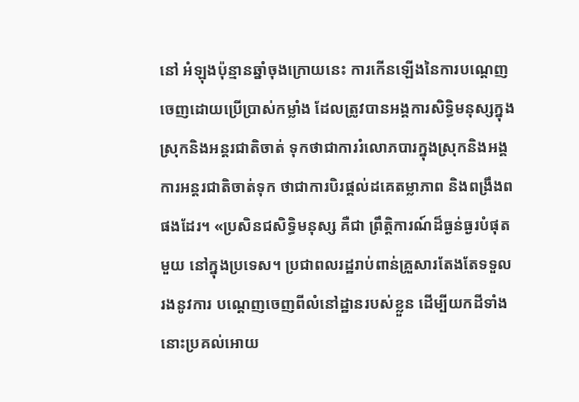នៅ អំឡុងប៉ុន្មានឆ្នាំចុងក្រោយនេះ ការកើនឡើងនៃការបណ្តេញចេញដោយប្រើប្រាស់កម្លាំង ដែលត្រូវបានអង្គការសិទ្ធិមនុស្សក្នុងស្រុកនិងអន្តរជាតិចាត់ ទុកថាជាការរំលោភបារក្នុងស្រុកនិងអង្គការអន្តរជាតិចាត់ទុក ថាជាការបិរផ្តល់ដគេតម្លាភាព និងពង្រឹងពផងដែរ។ «ប្រសិនជសិទ្ធិមនុស្ស គឺជា ព្រឹត្តិការណ៍ដ៏ធ្ងន់ធ្ងរបំផុតមួយ នៅក្នុងប្រទេស។ ប្រជាពលរដ្ឋរាប់ពាន់គ្រួសារតែងតែទទួលរងនូវការ បណ្តេញចេញពីលំនៅដ្ឋានរបស់ខ្លួន ដើម្បីយកដីទាំងនោះប្រគល់អោយ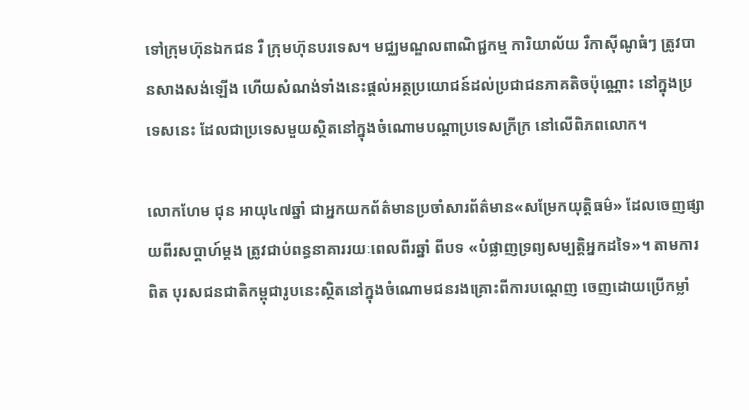ទៅក្រុមហ៊ុនឯកជន រឺ ក្រុមហ៊ុនបរទេស។ មជ្ឈមណ្ឌលពាណិជ្ជកម្ម ការិយាល័យ រឺកាស៊ីណូធំៗ ត្រូវបានសាងសង់ឡើង ហើយសំណង់ទាំងនេះផ្តល់អត្ថប្រយោជន៍ដល់ប្រជាជនភាគតិចប៉ុណ្ណោះ នៅក្នុងប្រទេសនេះ ដែលជាប្រទេសមួយស្ថិតនៅក្នុងចំណោមបណ្តាប្រទេសក្រីក្រ នៅលើពិភពលោក។

លោកហែម ជុន អាយុ៤៧ឆ្នាំ ជាអ្នកយកព័ត៌មានប្រចាំសារព័ត៌មាន«សម្រែកយុត្តិធម៌» ដែលចេញផ្សាយពីរសប្តាហ៍ម្តង ត្រូវជាប់ពន្ធនាគាររយៈពេលពីរឆ្នាំ ពីបទ «បំផ្លាញទ្រព្យសម្បត្តិអ្នកដទៃ»។ តាមការពិត បុរសជនជាតិកម្ពុជារូបនេះស្ថិតនៅក្នុងចំណោមជនរងគ្រោះពីការបណ្តេញ ចេញដោយប្រើកម្លាំ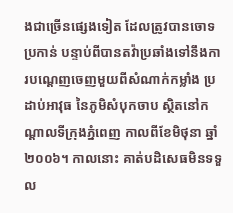ងជាច្រើនផ្សេងទៀត ដែលត្រូវបានចោទប្រកាន់ បន្ទាប់ពីបានតវ៉ាប្រឆាំងទៅនឹងការបណ្តេញចេញមួយពីសំណាក់កម្លាំង ប្រដាប់អាវុធ នៃភូមិសំបុកចាប ស្ថិតនៅកណ្តាលទីក្រុងភ្នំពេញ កាលពីខែមិថុនា ឆ្នាំ២០០៦។ កាលនោះ គាត់បដិសេធមិនទទួល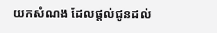យកសំណង ដែលផ្តល់ជូនដល់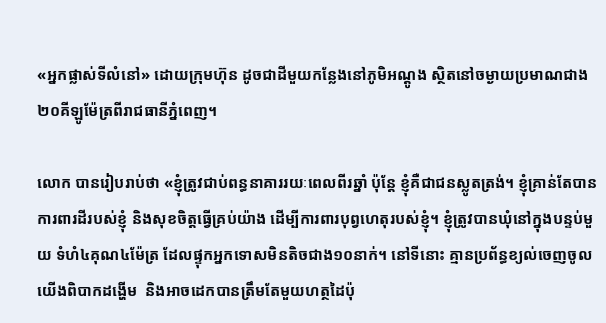«អ្នកផ្លាស់ទីលំនៅ» ដោយក្រុមហ៊ុន ដូចជាដីមួយកន្លែងនៅភូមិអណ្តូង ស្ថិតនៅចម្ងាយប្រមាណជាង២០គីឡូម៉ែត្រពីរាជធានីភ្នំពេញ។

លោក បានរៀបរាប់ថា «ខ្ញុំត្រូវជាប់ពន្ធនាគាររយៈពេលពីរឆ្នាំ ប៉ុន្តែ ខ្ញុំគឺជាជនស្លូតត្រង់។ ខ្ញុំគ្រាន់តែបានការពារដីរបស់ខ្ញុំ និងសុខចិត្តធ្វើគ្រប់យ៉ាង ដើម្បីការពារបុព្វហេតុរបស់ខ្ញុំ។ ខ្ញុំត្រូវបានឃុំនៅក្នុងបន្ទប់មួយ ទំហំ៤គុណ៤ម៉ែត្រ ដែលផ្ទុកអ្នកទោសមិនតិចជាង១០នាក់។ នៅទីនោះ គ្មានប្រព័ន្ធខ្យល់ចេញចូល យើងពិបាកដង្ហើម  និងអាចដេកបានត្រឹមតែមួយហត្ថដៃប៉ុ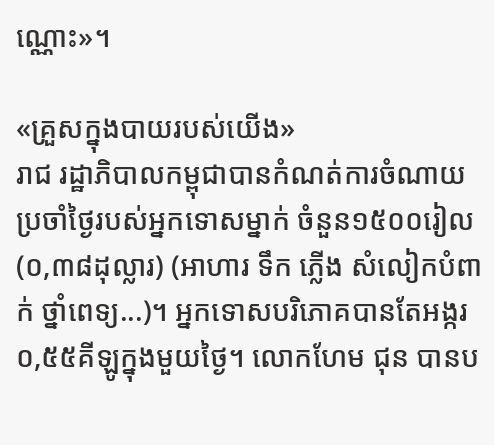ណ្ណោះ»។

«គ្រួសក្នុងបាយរបស់យើង»
រាជ រដ្ឋាភិបាលកម្ពុជាបានកំណត់ការចំណាយប្រចាំថ្ងៃរបស់អ្នកទោសម្នាក់ ចំនួន១៥០០រៀល (០,៣៨ដុល្លារ) (អាហារ ទឹក ភ្លើង សំលៀកបំពាក់ ថ្នាំពេទ្យ...)។ អ្នកទោសបរិភោគបានតែអង្ករ០,៥៥គីឡូក្នុងមួយថ្ងៃ។ លោកហែម ជុន បានប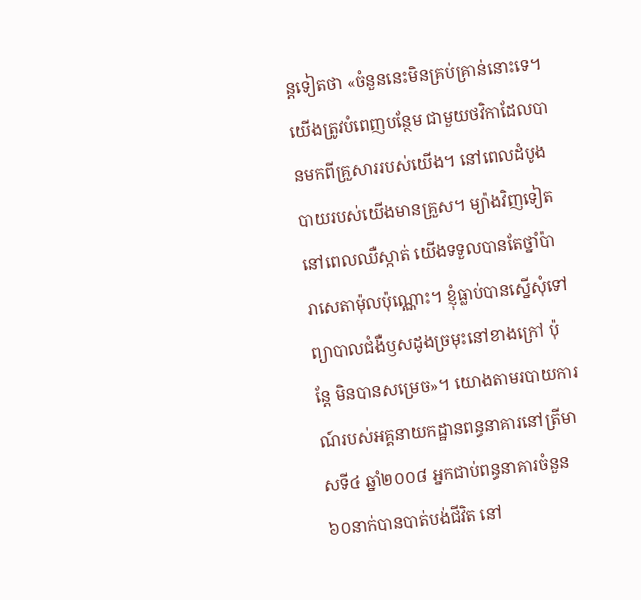ន្តទៀតថា «ចំនួននេះមិនគ្រប់គ្រាន់នោះទេ។ យើងត្រូវបំពេញបន្ថែម ជាមួយថវិកាដែលបានមកពីគ្រួសាររបស់យើង។ នៅពេលដំបូង បាយរបស់យើងមានគ្រួស។ ម្យ៉ាងវិញទៀត នៅពេលឈឺស្កាត់ យើងទទួលបានតែថ្នាំប៉ារាសេតាម៉ុលប៉ុណ្ណោះ។ ខ្ញុំធ្លាប់បានស្នើសុំទៅព្យាបាលជំងឺឫសដូងច្រមុះនៅខាងក្រៅ ប៉ុន្តែ មិនបានសម្រេច»។ យោងតាមរបាយការណ៍របស់អគ្គនាយកដ្ឋានពន្ធនាគារនៅត្រីមាសទី៤ ឆ្នាំ២០០៨ អ្នកជាប់ពន្ធនាគារចំនួន៦០នាក់បានបាត់បង់ជីវិត នៅ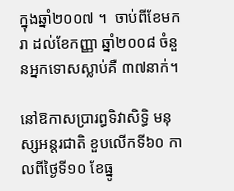ក្នុងឆ្នាំ២០០៧ ។  ចាប់ពីខែមករា ដល់ខែកញ្ញា ឆ្នាំ២០០៨ ចំនួនអ្នកទោសស្លាប់គឺ ៣៧នាក់។

នៅឱកាសប្រារព្ធទិវាសិទ្ធិ មនុស្សអន្តរជាតិ ខួបលើកទី៦០ កាលពីថ្ងៃទី១០ ខែធ្នូ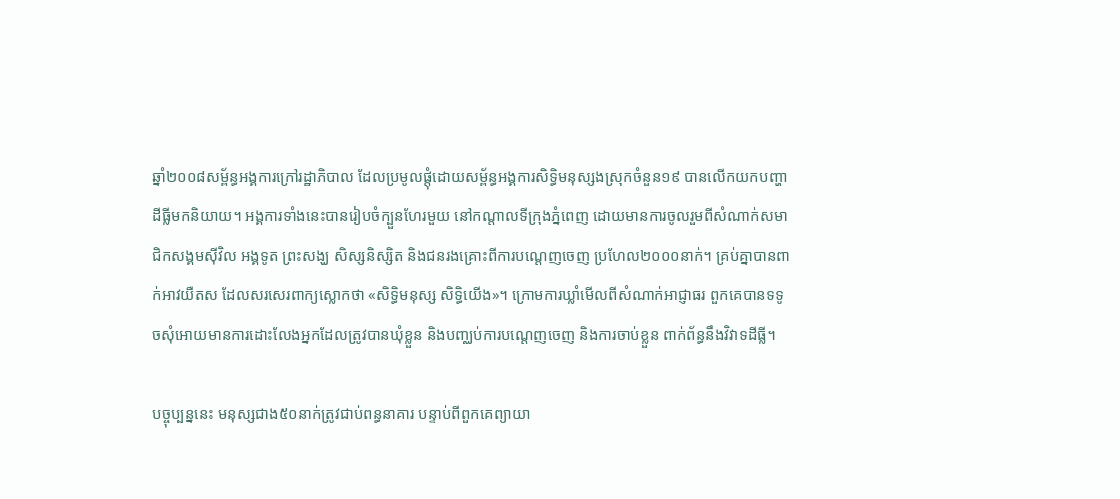ឆ្នាំ២០០៨សម្ព័ន្ធអង្គការក្រៅរដ្ឋាភិបាល ដែលប្រមូលផ្តុំដោយសម្ព័ន្ធអង្គការសិទ្ធិមនុស្សងស្រុកចំនួន១៩ បានលើកយកបញ្ហាដីធ្លីមកនិយាយ។ អង្គការទាំងនេះបានរៀបចំក្បួនហែរមួយ នៅកណ្តាលទីក្រុងភ្នំពេញ ដោយមានការចូលរួមពីសំណាក់សមាជិកសង្គមស៊ីវិល អង្គទូត ព្រះសង្ឃ សិស្សនិស្សិត និងជនរងគ្រោះពីការបណ្តេញចេញ ប្រហែល២០០០នាក់។ គ្រប់គ្នាបានពាក់អាវយឺតស ដែលសរសេរពាក្យស្លោកថា «សិទ្ធិមនុស្ស សិទ្ធិយើង»។ ក្រោមការឃ្លាំមើលពីសំណាក់អាជ្ញាធរ ពួកគេបានទទូចសុំអោយមានការដោះលែងអ្នកដែលត្រូវបានឃុំខ្លួន និងបញ្ឈប់ការបណ្តេញចេញ និងការចាប់ខ្លួន ពាក់ព័ន្ធនឹងវិវាទដីធ្លី។

បច្ចុប្បន្ននេះ មនុស្សជាង៥០នាក់ត្រូវជាប់ពន្ធនាគារ បន្ទាប់ពីពួកគេព្យាយា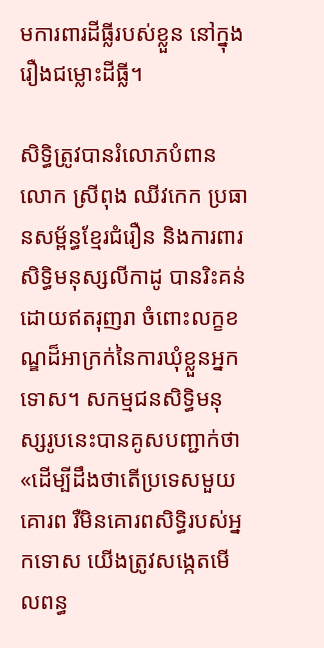មការពារដីធ្លីរបស់ខ្លួន នៅក្នុងរឿងជម្លោះដីធ្លី។

សិទ្ធិត្រូវបានរំលោភបំពាន
លោក ស្រីពុង ឈីវកេក ប្រធានសម្ព័ន្ធខ្មែរជំរឿន និងការពារសិទ្ធិមនុស្សលីកាដូ បានរិះគន់ដោយឥតរុញរា ចំពោះលក្ខខណ្ឌដ៏អាក្រក់នៃការឃុំខ្លួនអ្នកទោស។ សកម្មជនសិទ្ធិមនុស្សរូបនេះបានគូសបញ្ជាក់ថា «ដើម្បីដឹងថាតើប្រទេសមួយ គោរព រឺមិនគោរពសិទ្ធិរបស់អ្នកទោស យើងត្រូវសង្កេតមើលពន្ធ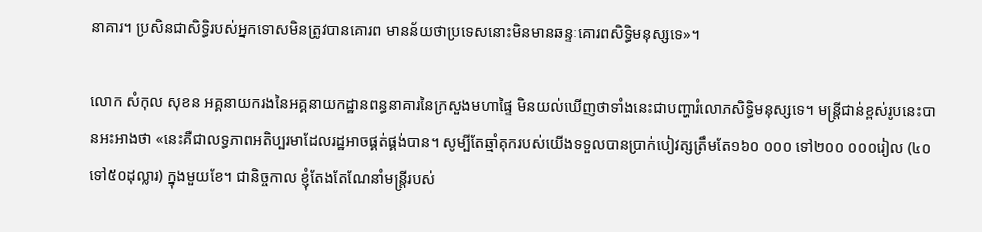នាគារ។ ប្រសិនជាសិទ្ធិរបស់អ្នកទោសមិនត្រូវបានគោរព មានន័យថាប្រទេសនោះមិនមានឆន្ទៈគោរពសិទ្ធិមនុស្សទេ»។

លោក សំកុល សុខន អគ្គនាយករងនៃអគ្គនាយកដ្ឋានពន្ធនាគារនៃក្រសួងមហាផ្ទៃ មិនយល់ឃើញថាទាំងនេះជាបញ្ហារំលោភសិទ្ធិមនុស្សទេ។ មន្រ្តីជាន់ខ្ពស់រូបនេះបានអះអាងថា «នេះគឺជាលទ្ធភាពអតិប្បរមាដែលរដ្ឋអាចផ្គត់ផ្គង់បាន។ សូម្បីតែឆ្មាំគុករបស់យើងទទួលបានប្រាក់បៀវត្សត្រឹមតែ១៦០ ០០០ ទៅ២០០ ០០០រៀល (៤០ ទៅ៥០ដុល្លារ) ក្នុងមួយខែ។ ជានិច្ចកាល ខ្ញុំតែងតែណែនាំមន្រ្តីរបស់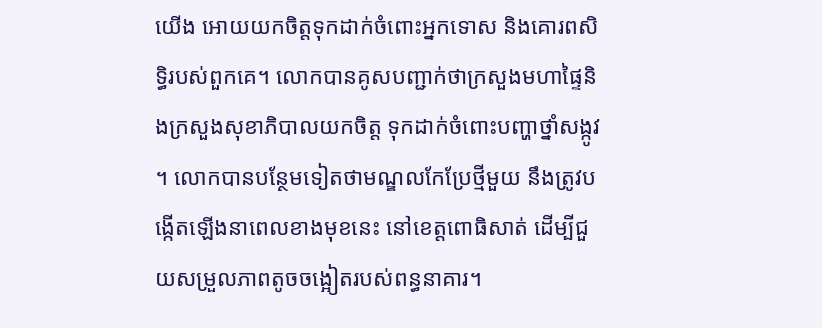យើង អោយយកចិត្តទុកដាក់ចំពោះអ្នកទោស និងគោរពសិទ្ធិរបស់ពួកគេ។ លោកបានគូសបញ្ជាក់ថាក្រសួងមហាផ្ទៃនិងក្រសួងសុខាភិបាលយកចិត្ត ទុកដាក់ចំពោះបញ្ហាថ្នាំសង្កូវ។ លោកបានបន្ថែមទៀតថាមណ្ឌលកែប្រែថ្មីមួយ នឹងត្រូវបង្កើតឡើងនាពេលខាងមុខនេះ នៅខេត្តពោធិសាត់ ដើម្បីជួយសម្រួលភាពតូចចង្អៀតរបស់ពន្ធនាគារ។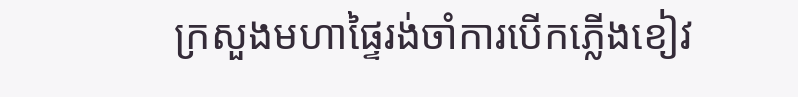ក្រសួងមហាផ្ទៃរង់ចាំការបើកភ្លើងខៀវ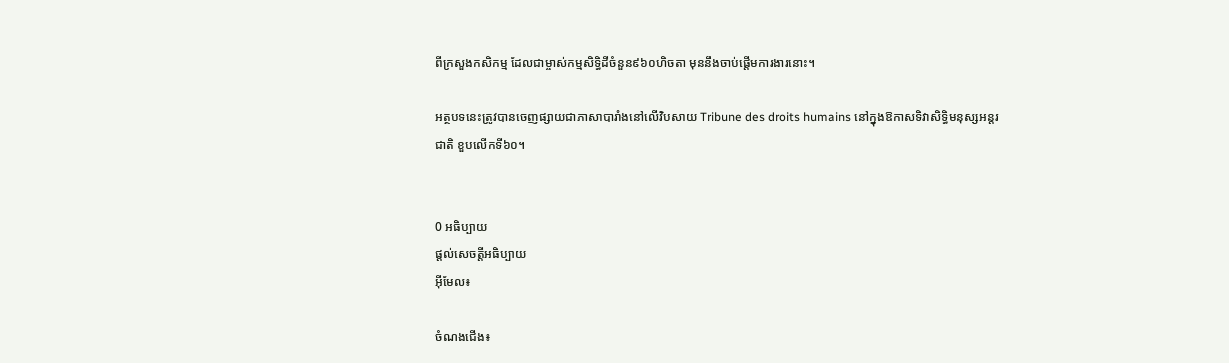ពីក្រសួងកសិកម្ម ដែលជាម្ចាស់កម្មសិទ្ធិដីចំនួន៩៦០ហិចតា មុននឹងចាប់ផ្តើមការងារនោះ។

អត្ថបទនេះត្រូវបានចេញផ្សាយជាភាសាបារាំងនៅលើវិបសាយ Tribune des droits humains នៅក្នុងឱកាសទិវាសិទ្ធិមនុស្សអន្តរជាតិ ខួបលើកទី៦០។


0 អធិប្បាយ
ផ្តល់សេចត្តីអធិប្បាយ
អ៊ីមែល៖

ចំណងជើង៖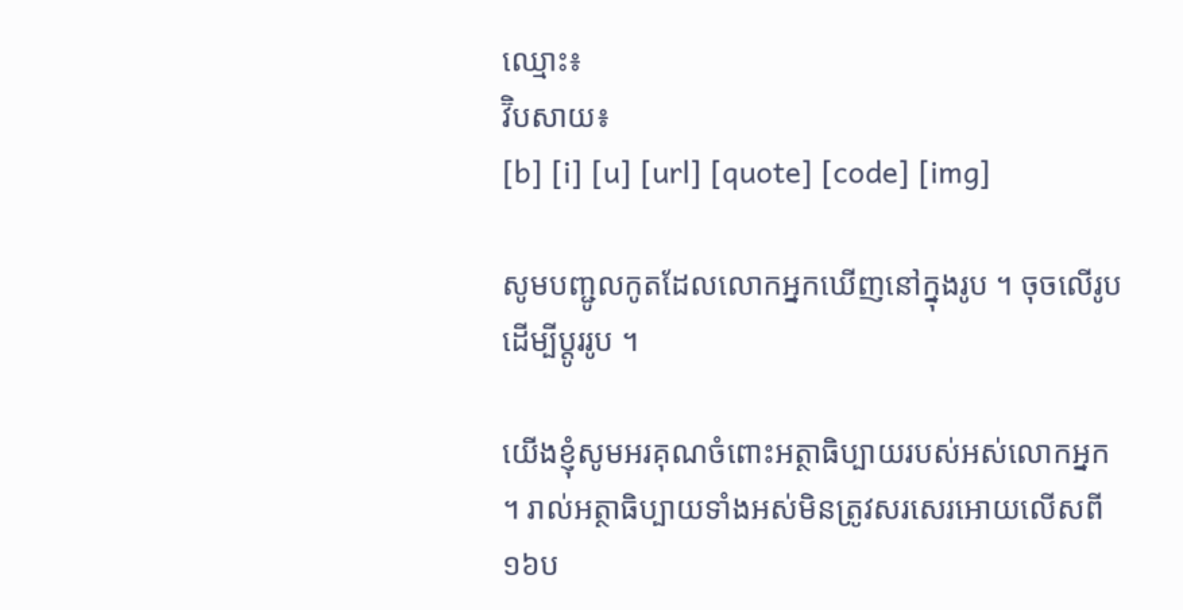ឈ្មោះ៖
វ៊ិបសាយ៖
[b] [i] [u] [url] [quote] [code] [img]

សូមបញ្ជូលកូតដែលលោកអ្នកឃើញនៅក្នុងរូប ។ ចុចលើរូបដើម្បីប្តូររូប ។

យើងខ្ញុំសូមអរគុណចំពោះអត្ថាធិប្បាយរបស់អស់លោកអ្នក ។ រាល់អត្ថាធិប្បាយទាំងអស់មិនត្រូវសរសេរអោយលើសពី១៦ប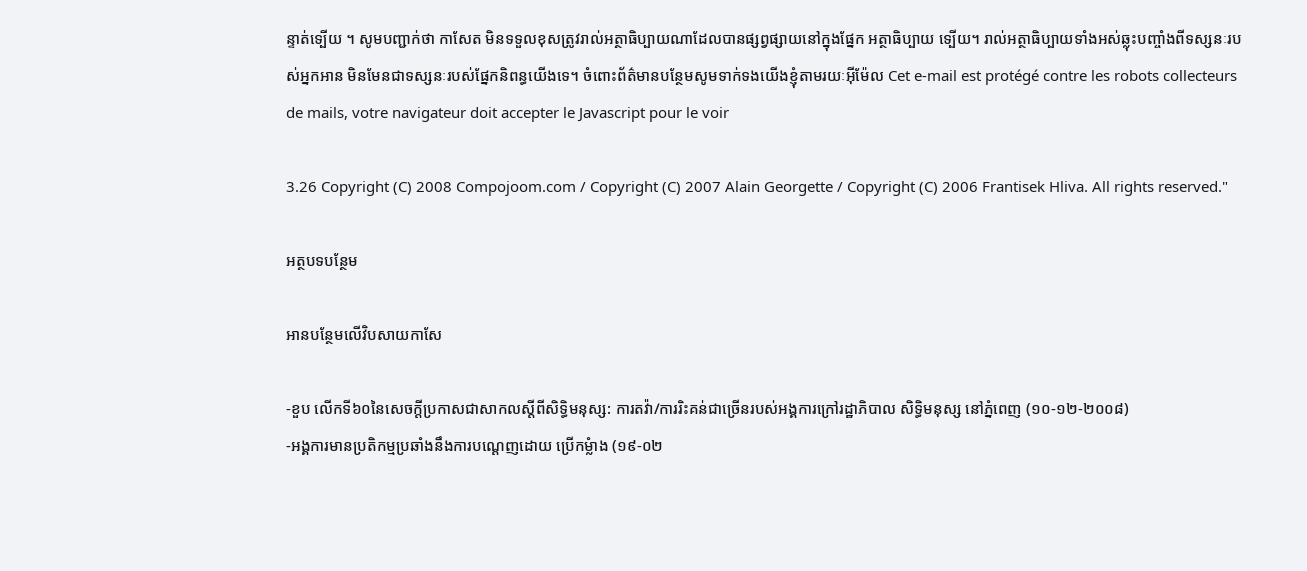ន្ទាត់ទ្បើយ ។ សូមបញ្ជាក់ថា កាសែត មិនទទួលខុសត្រូវរាល់អត្ថាធិប្បាយណាដែលបានផ្សព្វផ្សាយនៅក្នុងផ្នែក អត្ថាធិប្បាយ ទ្បើយ។ រាល់អត្ថាធិប្បាយទាំងអស់ឆ្លុះបញ្ចាំងពីទស្សនៈរបស់អ្នកអាន មិនមែនជាទស្សនៈរបស់ផ្នែកនិពន្ធយើងទេ។ ចំពោះព័ត៌មានបន្ថែមសូមទាក់ទងយើងខ្ញុំតាមរយៈអ៊ីម៉ែល Cet e-mail est protégé contre les robots collecteurs de mails, votre navigateur doit accepter le Javascript pour le voir

3.26 Copyright (C) 2008 Compojoom.com / Copyright (C) 2007 Alain Georgette / Copyright (C) 2006 Frantisek Hliva. All rights reserved."

អត្ថបទបន្ថែម

អានបន្ថែមលើវិបសាយកាសែ

-ខួប លើកទី៦០នៃសេចក្តីប្រកាសជាសាកលស្តីពីសិទ្ធិមនុស្ស: ការតវ៉ា/ការរិះគន់ជាច្រើនរបស់អង្គការក្រៅរដ្ឋាភិបាល សិទ្ធិមនុស្ស នៅភ្នំពេញ (១០-១២-២០០៨)
-អង្គការមានប្រតិកម្មប្រឆាំងនឹងការបណ្តេញដោយ ប្រើកម្លំាង (១៩-០២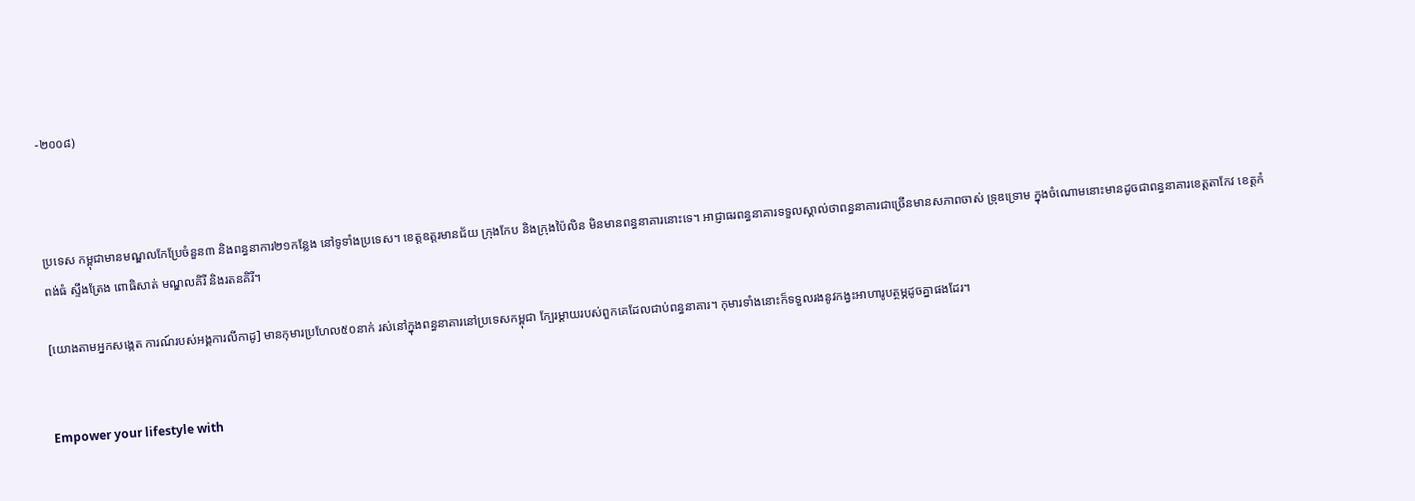-២០០៨)



ប្រទេស កម្ពុជាមានមណ្ឌលកែប្រែចំនួន៣ និងពន្ធនាការ២១កន្លែង នៅទូទាំងប្រទេស។ ខេត្តឧត្តរមានជ័យ ក្រុងកែប និងក្រុងប៉ៃលិន មិនមានពន្ធនាគារនោះទេ។ អាជ្ញាធរពន្ធនាគារទទួលស្គាល់ថាពន្ធនាគារជាច្រើនមានសភាពចាស់ ទ្រុឌទ្រោម ក្នុងចំណោមនោះមានដូចជាពន្ធនាគារខេត្តតាកែវ ខេត្តកំពង់ធំ ស្ទឹងត្រែង ពោធិសាត់ មណ្ឌលគិរី និងរតនគិរី។

[យោងតាមអ្នកសង្កេត ការណ៍របស់អង្គការលីកាដូ] មានកុមារប្រហែល៥០នាក់ រស់នៅក្នុងពន្ធនាគារនៅប្រទេសកម្ពុជា ក្បែរម្តាយរបស់ពួកគេដែលជាប់ពន្ធនាគារ។ កុមារទាំងនោះក៏ទទួលរងនូវកង្វះអាហារូបត្ថម្ភដូចគ្នាផងដែរ។


Empower your lifestyle with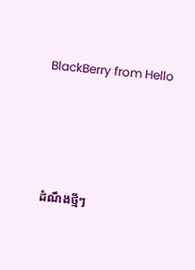BlackBerry from Hello




ដំណឹងថ្មីៗ